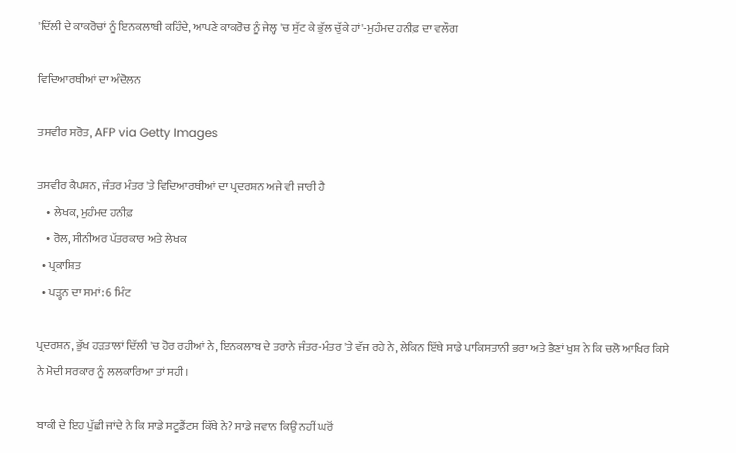'ਦਿੱਲੀ ਦੇ ਕਾਕਰੋਚਾਂ ਨੂੰ ਇਨਕਲਾਬੀ ਕਹਿੰਦੇ, ਆਪਣੇ ਕਾਕਰੋਚ ਨੂੰ ਜੇਲ੍ਹ 'ਚ ਸੁੱਟ ਕੇ ਭੁੱਲ ਚੁੱਕੇ ਹਾਂ'-ਮੁਹੰਮਦ ਹਨੀਫ਼ ਦਾ ਵਲੌਗ

ਵਿਦਿਆਰਥੀਆਂ ਦਾ ਅੰਦੋਲਨ

ਤਸਵੀਰ ਸਰੋਤ, AFP via Getty Images

ਤਸਵੀਰ ਕੈਪਸ਼ਨ, ਜੰਤਰ ਮੰਤਰ 'ਤੇ ਵਿਦਿਆਰਥੀਆਂ ਦਾ ਪ੍ਰਦਰਸ਼ਨ ਅਜੇ ਵੀ ਜਾਰੀ ਹੈ
    • ਲੇਖਕ, ਮੁਹੰਮਦ ਹਨੀਫ਼
    • ਰੋਲ, ਸੀਨੀਅਰ ਪੱਤਰਕਾਰ ਅਤੇ ਲੇਖਕ
  • ਪ੍ਰਕਾਸ਼ਿਤ
  • ਪੜ੍ਹਨ ਦਾ ਸਮਾਂ: 6 ਮਿੰਟ

ਪ੍ਰਦਰਸ਼ਨ, ਭੁੱਖ ਹੜਤਾਲਾਂ ਦਿੱਲੀ 'ਚ ਹੋਰ ਰਹੀਆਂ ਨੇ, ਇਨਕਲਾਬ ਦੇ ਤਰਾਨੇ ਜੰਤਰ-ਮੰਤਰ 'ਤੇ ਵੱਜ ਰਹੇ ਨੇ, ਲੇਕਿਨ ਇੱਥੇ ਸਾਡੇ ਪਾਕਿਸਤਾਨੀ ਭਰਾ ਅਤੇ ਭੈਣਾਂ ਖੁਸ਼ ਨੇ ਕਿ ਚਲੋ ਆਖਿਰ ਕਿਸੇ ਨੇ ਮੋਦੀ ਸਰਕਾਰ ਨੂੰ ਲਲਕਾਰਿਆ ਤਾਂ ਸਹੀ।

ਬਾਕੀ ਦੇ ਇਹ ਪੁੱਛੀ ਜਾਂਦੇ ਨੇ ਕਿ ਸਾਡੇ ਸਟੂਡੈਂਟਸ ਕਿੱਥੇ ਨੇ? ਸਾਡੇ ਜਵਾਨ ਕਿਉਂ ਨਹੀਂ ਘਰੋਂ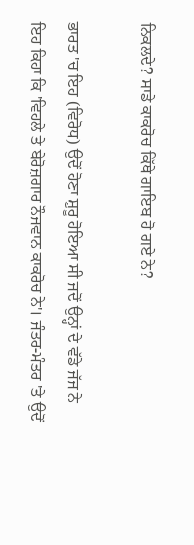ਨਿਕਲਦੇ? ਸਾਡੇ ਕਾਕਰੋਚ ਕਿੱਥੇ ਗਾਇਬ ਹੋ ਗਏ ਨੇ?

ਭਾਰਤ 'ਚ ਇਹ (ਵਿਰੋਧ) ਉਦੋਂ ਹੋਣਾ ਸ਼ੁਰੂ ਹੋਇਆ ਸੀ ਜਦੋਂ ਉਨ੍ਹਾਂ ਦੇ ਵੱਡੇ ਜੱਜ ਨੇ ਇਹ ਕਿਹਾ ਕਿ 'ਵਿਹਲੇ ਤੇ ਬੇਰੋਜ਼ਗਾਰ ਨੌਜਵਾਨ ਕਾਕਰੋਚ ਨੇ'। ਜੰਤਰ-ਮੰਤਰ 'ਤੇ ਉਦੋਂ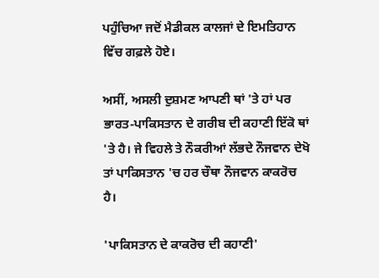ਪਹੁੰਚਿਆ ਜਦੋਂ ਮੈਡੀਕਲ ਕਾਲਜਾਂ ਦੇ ਇਮਤਿਹਾਨ ਵਿੱਚ ਗਫ਼ਲੇ ਹੋਏ।

ਅਸੀਂ, ਅਸਲੀ ਦੁਸ਼ਮਣ ਆਪਣੀ ਥਾਂ 'ਤੇ ਹਾਂ ਪਰ ਭਾਰਤ-ਪਾਕਿਸਤਾਨ ਦੇ ਗਰੀਬ ਦੀ ਕਹਾਣੀ ਇੱਕੋ ਥਾਂ 'ਤੇ ਹੈ। ਜੇ ਵਿਹਲੇ ਤੇ ਨੌਕਰੀਆਂ ਲੱਭਦੇ ਨੌਜਵਾਨ ਦੇਖੋ ਤਾਂ ਪਾਕਿਸਤਾਨ 'ਚ ਹਰ ਚੌਥਾ ਨੌਜਵਾਨ ਕਾਕਰੋਚ ਹੈ।

'ਪਾਕਿਸਤਾਨ ਦੇ ਕਾਕਰੋਚ ਦੀ ਕਹਾਣੀ'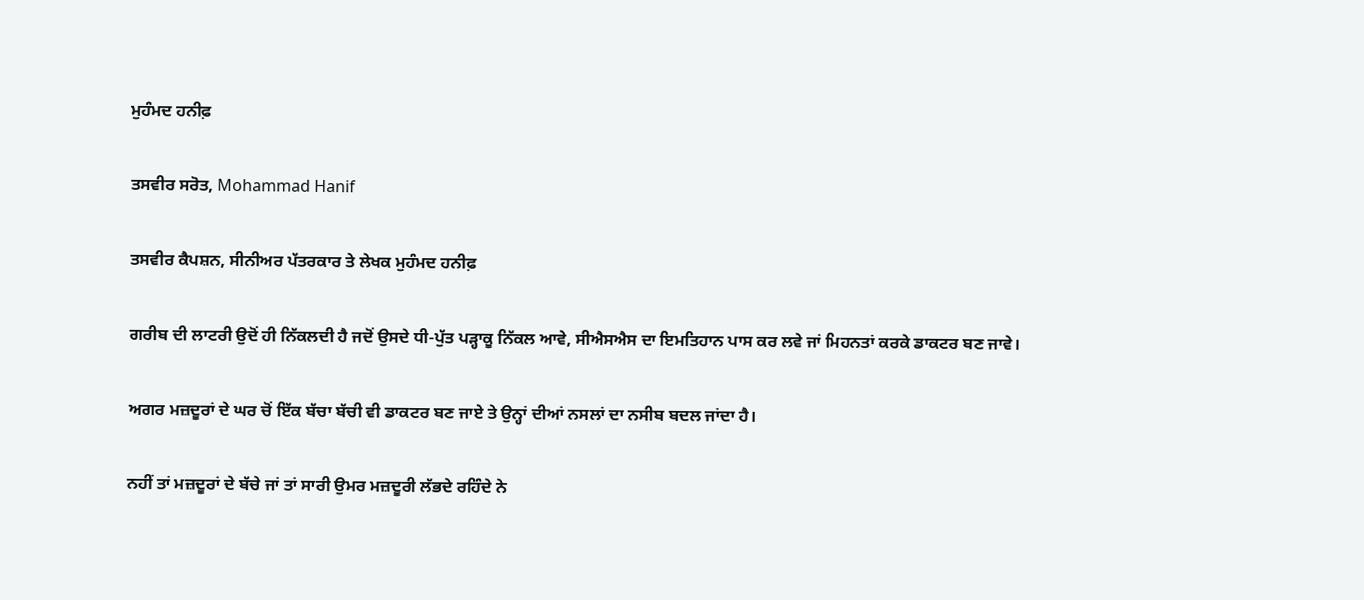ਮੁਹੰਮਦ ਹਨੀਫ਼

ਤਸਵੀਰ ਸਰੋਤ, Mohammad Hanif

ਤਸਵੀਰ ਕੈਪਸ਼ਨ, ਸੀਨੀਅਰ ਪੱਤਰਕਾਰ ਤੇ ਲੇਖਕ ਮੁਹੰਮਦ ਹਨੀਫ਼

ਗਰੀਬ ਦੀ ਲਾਟਰੀ ਉਦੋਂ ਹੀ ਨਿੱਕਲਦੀ ਹੈ ਜਦੋਂ ਉਸਦੇ ਧੀ-ਪੁੱਤ ਪੜ੍ਹਾਕੂ ਨਿੱਕਲ ਆਵੇ, ਸੀਐਸਐਸ ਦਾ ਇਮਤਿਹਾਨ ਪਾਸ ਕਰ ਲਵੇ ਜਾਂ ਮਿਹਨਤਾਂ ਕਰਕੇ ਡਾਕਟਰ ਬਣ ਜਾਵੇ।

ਅਗਰ ਮਜ਼ਦੂਰਾਂ ਦੇ ਘਰ ਚੋਂ ਇੱਕ ਬੱਚਾ ਬੱਚੀ ਵੀ ਡਾਕਟਰ ਬਣ ਜਾਏ ਤੇ ਉਨ੍ਹਾਂ ਦੀਆਂ ਨਸਲਾਂ ਦਾ ਨਸੀਬ ਬਦਲ ਜਾਂਦਾ ਹੈ।

ਨਹੀਂ ਤਾਂ ਮਜ਼ਦੂਰਾਂ ਦੇ ਬੱਚੇ ਜਾਂ ਤਾਂ ਸਾਰੀ ਉਮਰ ਮਜ਼ਦੂਰੀ ਲੱਭਦੇ ਰਹਿੰਦੇ ਨੇ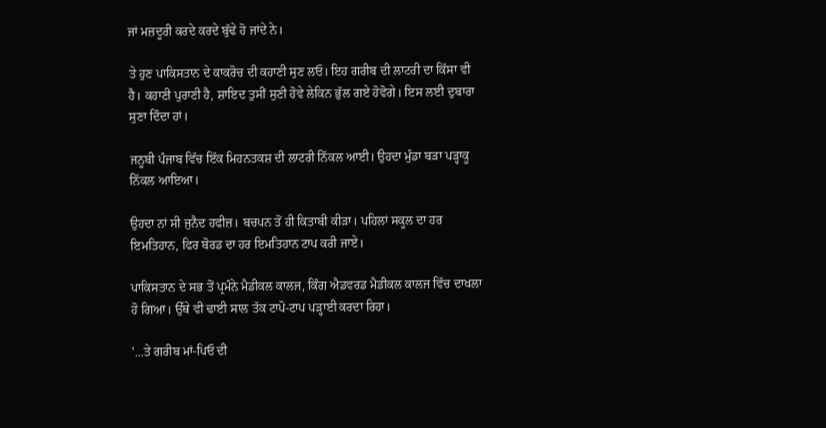ਜਾਂ ਮਜ਼ਦੂਰੀ ਕਰਦੇ ਕਰਦੇ ਬੁੱਢੇ ਹੋ ਜਾਂਦੇ ਨੇ।

ਤੇ ਹੁਣ ਪਾਕਿਸਤਾਨ ਦੇ ਕਾਕਰੋਚ ਦੀ ਕਹਾਣੀ ਸੁਣ ਲਓ। ਇਹ ਗਰੀਬ ਦੀ ਲਾਟਰੀ ਦਾ ਕਿੱਸਾ ਵੀ ਹੈ। ਕਹਾਣੀ ਪੁਰਾਣੀ ਹੈ, ਸ਼ਾਇਦ ਤੁਸੀਂ ਸੁਣੀ ਹੋਵੇ ਲੇਕਿਨ ਭੁੱਲ ਗਏ ਹੋਵੋਗੇ। ਇਸ ਲਈ ਦੁਬਾਰਾ ਸੁਣਾ ਦਿੰਦਾ ਹਾਂ।

ਜਨੂਬੀ ਪੰਜਾਬ ਵਿੱਚ ਇੱਕ ਮਿਹਨਤਕਸ਼ ਦੀ ਲਾਟਰੀ ਨਿੱਕਲ ਆਈ। ਉਹਦਾ ਮੁੰਡਾ ਬੜਾ ਪੜ੍ਹਾਕੂ ਨਿੱਕਲ ਆਇਆ।

ਉਹਦਾ ਨਾਂ ਸੀ ਜੁਨੈਦ ਹਫੀਜ਼। ਬਚਪਨ ਤੋਂ ਹੀ ਕਿਤਾਬੀ ਕੀੜਾ। ਪਹਿਲਾਂ ਸਕੂਲ ਦਾ ਹਰ ਇਮਤਿਹਾਨ, ਫਿਰ ਬੋਰਡ ਦਾ ਹਰ ਇਮਤਿਹਾਨ ਟਾਪ ਕਰੀ ਜਾਏ।

ਪਾਕਿਸਤਾਨ ਦੇ ਸਭ ਤੋਂ ਪ੍ਰਮੰਨੇ ਮੈਡੀਕਲ ਕਾਲਜ, ਕਿੰਗ ਐਡਵਰਡ ਮੈਡੀਕਲ ਕਾਲਜ ਵਿੱਚ ਦਾਖਲਾ ਹੋ ਗਿਆ। ਉੱਥੇ ਵੀ ਢਾਈ ਸਾਲ ਤੱਕ ਟਾਪੋ-ਟਾਪ ਪੜ੍ਹਾਈ ਕਰਦਾ ਰਿਹਾ।

'...ਤੇ ਗਰੀਬ ਮਾਂ-ਪਿਓ ਦੀ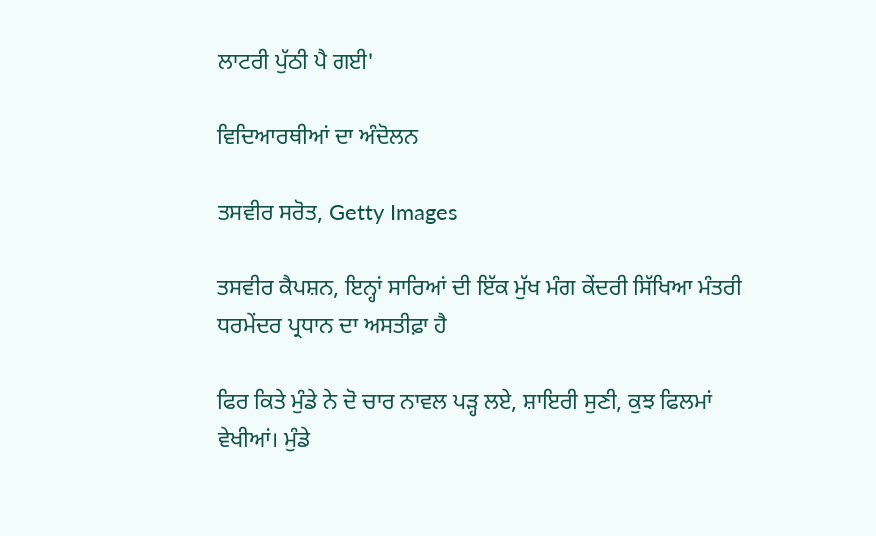ਲਾਟਰੀ ਪੁੱਠੀ ਪੈ ਗਈ'

ਵਿਦਿਆਰਥੀਆਂ ਦਾ ਅੰਦੋਲਨ

ਤਸਵੀਰ ਸਰੋਤ, Getty Images

ਤਸਵੀਰ ਕੈਪਸ਼ਨ, ਇਨ੍ਹਾਂ ਸਾਰਿਆਂ ਦੀ ਇੱਕ ਮੁੱਖ ਮੰਗ ਕੇਂਦਰੀ ਸਿੱਖਿਆ ਮੰਤਰੀ ਧਰਮੇਂਦਰ ਪ੍ਰਧਾਨ ਦਾ ਅਸਤੀਫ਼ਾ ਹੈ

ਫਿਰ ਕਿਤੇ ਮੁੰਡੇ ਨੇ ਦੋ ਚਾਰ ਨਾਵਲ ਪੜ੍ਹ ਲਏ, ਸ਼ਾਇਰੀ ਸੁਣੀ, ਕੁਝ ਫਿਲਮਾਂ ਵੇਖੀਆਂ। ਮੁੰਡੇ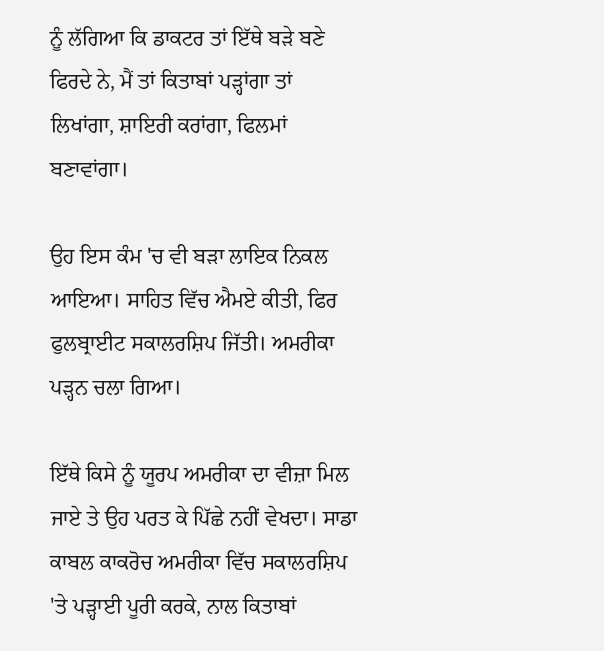ਨੂੰ ਲੱਗਿਆ ਕਿ ਡਾਕਟਰ ਤਾਂ ਇੱਥੇ ਬੜੇ ਬਣੇ ਫਿਰਦੇ ਨੇ, ਮੈਂ ਤਾਂ ਕਿਤਾਬਾਂ ਪੜ੍ਹਾਂਗਾ ਤਾਂ ਲਿਖਾਂਗਾ, ਸ਼ਾਇਰੀ ਕਰਾਂਗਾ, ਫਿਲਮਾਂ ਬਣਾਵਾਂਗਾ।

ਉਹ ਇਸ ਕੰਮ 'ਚ ਵੀ ਬੜਾ ਲਾਇਕ ਨਿਕਲ ਆਇਆ। ਸਾਹਿਤ ਵਿੱਚ ਐਮਏ ਕੀਤੀ, ਫਿਰ ਫੁਲਬ੍ਰਾਈਟ ਸਕਾਲਰਸ਼ਿਪ ਜਿੱਤੀ। ਅਮਰੀਕਾ ਪੜ੍ਹਨ ਚਲਾ ਗਿਆ।

ਇੱਥੇ ਕਿਸੇ ਨੂੰ ਯੂਰਪ ਅਮਰੀਕਾ ਦਾ ਵੀਜ਼ਾ ਮਿਲ ਜਾਏ ਤੇ ਉਹ ਪਰਤ ਕੇ ਪਿੱਛੇ ਨਹੀਂ ਵੇਖਦਾ। ਸਾਡਾ ਕਾਬਲ ਕਾਕਰੋਚ ਅਮਰੀਕਾ ਵਿੱਚ ਸਕਾਲਰਸ਼ਿਪ 'ਤੇ ਪੜ੍ਹਾਈ ਪੂਰੀ ਕਰਕੇ, ਨਾਲ ਕਿਤਾਬਾਂ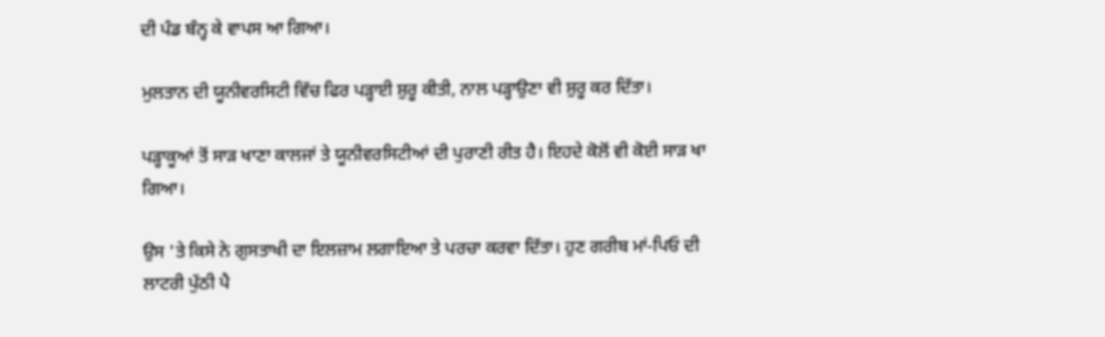ਦੀ ਪੰਡ ਬੰਨ੍ਹ ਕੇ ਵਾਪਸ ਆ ਗਿਆ।

ਮੁਲਤਾਨ ਦੀ ਯੂਨੀਵਰਸਿਟੀ ਵਿੱਚ ਫਿਰ ਪੜ੍ਹਾਈ ਸ਼ੁਰੂ ਕੀਤੀ, ਨਾਲ ਪੜ੍ਹਾਉਣਾ ਵੀ ਸ਼ੁਰੂ ਕਰ ਦਿੱਤਾ।

ਪੜ੍ਹਾਕੂਆਂ ਤੋਂ ਸਾੜ ਖਾਣਾ ਕਾਲਜਾਂ ਤੇ ਯੂਨੀਵਰਸਿਟੀਆਂ ਦੀ ਪੁਰਾਣੀ ਰੀਤ ਹੈ। ਇਹਦੇ ਕੋਲੋਂ ਵੀ ਕੋਈ ਸਾੜ ਖਾ ਗਿਆ।

ਉਸ 'ਤੇ ਕਿਸੇ ਨੇ ਗੁਸਤਾਖੀ ਦਾ ਇਲਜ਼ਾਮ ਲਗਾਇਆ ਤੇ ਪਰਚਾ ਕਰਵਾ ਦਿੱਤਾ। ਹੁਣ ਗਰੀਬ ਮਾਂ-ਪਿਓ ਦੀ ਲਾਟਰੀ ਪੁੱਠੀ ਪੈ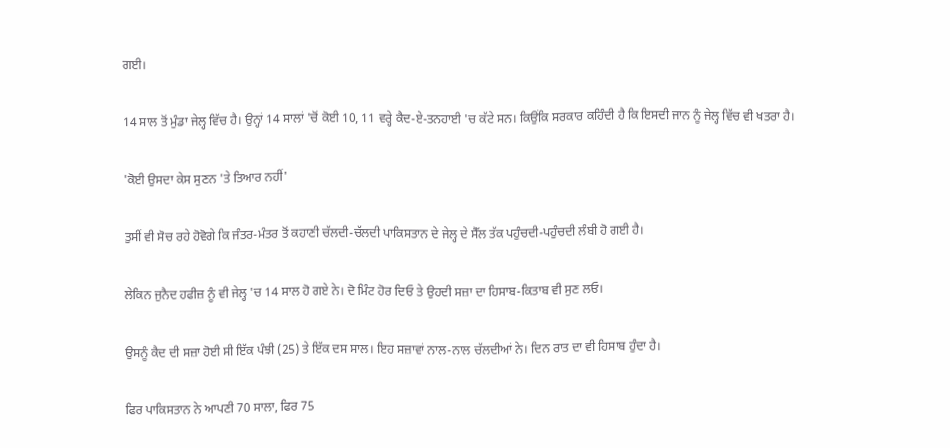ਗਈ।

14 ਸਾਲ ਤੋਂ ਮੁੰਡਾ ਜੇਲ੍ਹ ਵਿੱਚ ਹੈ। ਉਨ੍ਹਾਂ 14 ਸਾਲਾਂ 'ਚੋਂ ਕੋਈ 10, 11 ਵਰ੍ਹੇ ਕੈਦ-ਏ-ਤਨਹਾਈ 'ਚ ਕੱਟੇ ਸਨ। ਕਿਉਂਕਿ ਸਰਕਾਰ ਕਹਿੰਦੀ ਹੈ ਕਿ ਇਸਦੀ ਜਾਨ ਨੂੰ ਜੇਲ੍ਹ ਵਿੱਚ ਵੀ ਖਤਰਾ ਹੈ।

'ਕੋਈ ਉਸਦਾ ਕੇਸ ਸੁਣਨ 'ਤੇ ਤਿਆਰ ਨਹੀਂ'

ਤੁਸੀਂ ਵੀ ਸੋਚ ਰਹੇ ਹੋਵੋਗੇ ਕਿ ਜੰਤਰ-ਮੰਤਰ ਤੋਂ ਕਹਾਣੀ ਚੱਲਦੀ-ਚੱਲਦੀ ਪਾਕਿਸਤਾਨ ਦੇ ਜੇਲ੍ਹ ਦੇ ਸੈੱਲ ਤੱਕ ਪਹੁੰਚਦੀ-ਪਹੁੰਚਦੀ ਲੰਬੀ ਹੋ ਗਈ ਹੈ।

ਲੇਕਿਨ ਜੁਨੈਦ ਹਫੀਜ਼ ਨੂੰ ਵੀ ਜੇਲ੍ਹ 'ਚ 14 ਸਾਲ ਹੋ ਗਏ ਨੇ। ਦੋ ਮਿੰਟ ਹੋਰ ਦਿਓ ਤੇ ਉਹਦੀ ਸਜ਼ਾ ਦਾ ਹਿਸਾਬ-ਕਿਤਾਬ ਵੀ ਸੁਣ ਲਓ।

ਉਸਨੂੰ ਕੈਦ ਦੀ ਸਜ਼ਾ ਹੋਈ ਸੀ ਇੱਕ ਪੰਝੀ (25) ਤੇ ਇੱਕ ਦਸ ਸਾਲ। ਇਹ ਸਜ਼ਾਵਾਂ ਨਾਲ-ਨਾਲ ਚੱਲਦੀਆਂ ਨੇ। ਦਿਨ ਰਾਤ ਦਾ ਵੀ ਹਿਸਾਬ ਹੁੰਦਾ ਹੈ।

ਫਿਰ ਪਾਕਿਸਤਾਨ ਨੇ ਆਪਣੀ 70 ਸਾਲਾ, ਫਿਰ 75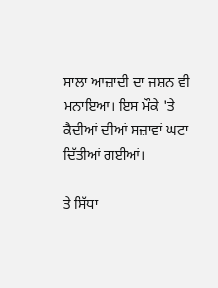ਸਾਲਾ ਆਜ਼ਾਦੀ ਦਾ ਜਸ਼ਨ ਵੀ ਮਨਾਇਆ। ਇਸ ਮੌਕੇ 'ਤੇ ਕੈਦੀਆਂ ਦੀਆਂ ਸਜ਼ਾਵਾਂ ਘਟਾ ਦਿੱਤੀਆਂ ਗਈਆਂ।

ਤੇ ਸਿੱਧਾ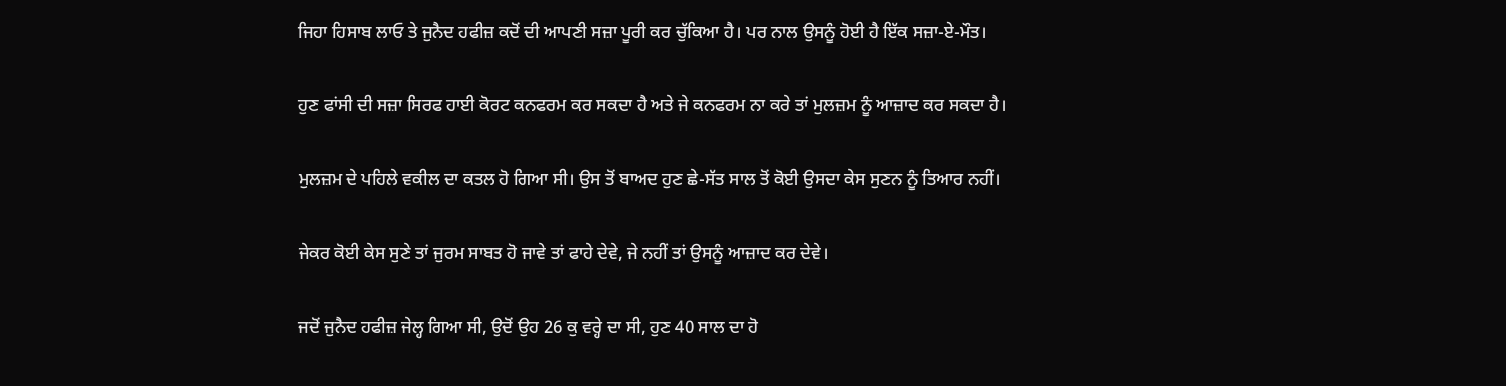ਜਿਹਾ ਹਿਸਾਬ ਲਾਓ ਤੇ ਜੁਨੈਦ ਹਫੀਜ਼ ਕਦੋਂ ਦੀ ਆਪਣੀ ਸਜ਼ਾ ਪੂਰੀ ਕਰ ਚੁੱਕਿਆ ਹੈ। ਪਰ ਨਾਲ ਉਸਨੂੰ ਹੋਈ ਹੈ ਇੱਕ ਸਜ਼ਾ-ਏ-ਮੌਤ।

ਹੁਣ ਫਾਂਸੀ ਦੀ ਸਜ਼ਾ ਸਿਰਫ ਹਾਈ ਕੋਰਟ ਕਨਫਰਮ ਕਰ ਸਕਦਾ ਹੈ ਅਤੇ ਜੇ ਕਨਫਰਮ ਨਾ ਕਰੇ ਤਾਂ ਮੁਲਜ਼ਮ ਨੂੰ ਆਜ਼ਾਦ ਕਰ ਸਕਦਾ ਹੈ।

ਮੁਲਜ਼ਮ ਦੇ ਪਹਿਲੇ ਵਕੀਲ ਦਾ ਕਤਲ ਹੋ ਗਿਆ ਸੀ। ਉਸ ਤੋਂ ਬਾਅਦ ਹੁਣ ਛੇ-ਸੱਤ ਸਾਲ ਤੋਂ ਕੋਈ ਉਸਦਾ ਕੇਸ ਸੁਣਨ ਨੂੰ ਤਿਆਰ ਨਹੀਂ।

ਜੇਕਰ ਕੋਈ ਕੇਸ ਸੁਣੇ ਤਾਂ ਜੁਰਮ ਸਾਬਤ ਹੋ ਜਾਵੇ ਤਾਂ ਫਾਹੇ ਦੇਵੇ, ਜੇ ਨਹੀਂ ਤਾਂ ਉਸਨੂੰ ਆਜ਼ਾਦ ਕਰ ਦੇਵੇ।

ਜਦੋਂ ਜੁਨੈਦ ਹਫੀਜ਼ ਜੇਲ੍ਹ ਗਿਆ ਸੀ, ਉਦੋਂ ਉਹ 26 ਕੁ ਵਰ੍ਹੇ ਦਾ ਸੀ, ਹੁਣ 40 ਸਾਲ ਦਾ ਹੋ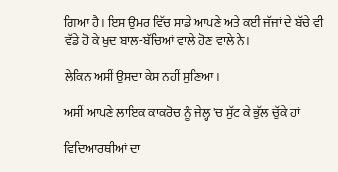ਗਿਆ ਹੈ। ਇਸ ਉਮਰ ਵਿੱਚ ਸਾਡੇ ਆਪਣੇ ਅਤੇ ਕਈ ਜੱਜਾਂ ਦੇ ਬੱਚੇ ਵੀ ਵੱਡੇ ਹੋ ਕੇ ਖੁਦ ਬਾਲ-ਬੱਚਿਆਂ ਵਾਲੇ ਹੋਣ ਵਾਲੇ ਨੇ।

ਲੇਕਿਨ ਅਸੀਂ ਉਸਦਾ ਕੇਸ ਨਹੀਂ ਸੁਣਿਆ।

ਅਸੀਂ ਆਪਣੇ ਲਾਇਕ ਕਾਕਰੋਚ ਨੂੰ ਜੇਲ੍ਹ 'ਚ ਸੁੱਟ ਕੇ ਭੁੱਲ ਚੁੱਕੇ ਹਾਂ

ਵਿਦਿਆਰਥੀਆਂ ਦਾ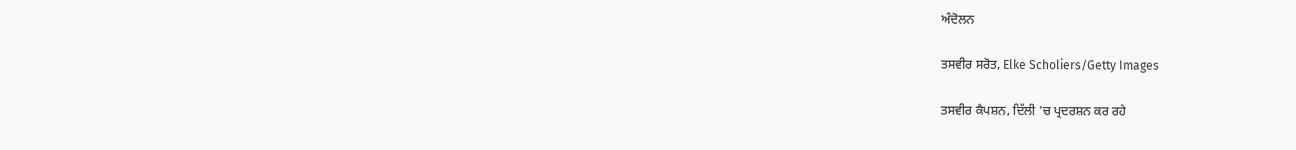ਅੰਦੋਲਨ

ਤਸਵੀਰ ਸਰੋਤ, Elke Scholiers/Getty Images

ਤਸਵੀਰ ਕੈਪਸ਼ਨ, ਦਿੱਲੀ 'ਚ ਪ੍ਰਦਰਸ਼ਨ ਕਰ ਰਹੇ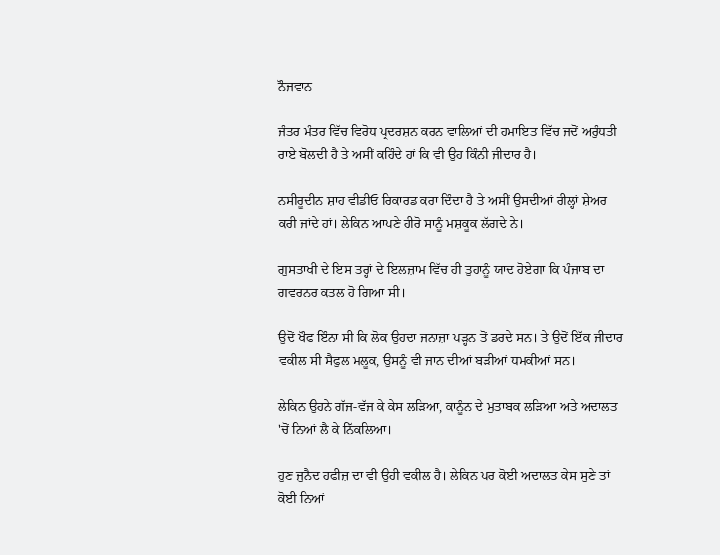ਨੌਜਵਾਨ

ਜੰਤਰ ਮੰਤਰ ਵਿੱਚ ਵਿਰੋਧ ਪ੍ਰਦਰਸ਼ਨ ਕਰਨ ਵਾਲਿਆਂ ਦੀ ਹਮਾਇਤ ਵਿੱਚ ਜਦੋਂ ਅਰੁੰਧਤੀ ਰਾਏ ਬੋਲਦੀ ਹੈ ਤੇ ਅਸੀਂ ਕਹਿੰਦੇ ਹਾਂ ਕਿ ਵੀ ਉਹ ਕਿੰਨੀ ਜੀਦਾਰ ਹੈ।

ਨਸੀਰੂਦੀਨ ਸ਼ਾਹ ਵੀਡੀਓ ਰਿਕਾਰਡ ਕਰਾ ਦਿੰਦਾ ਹੈ ਤੇ ਅਸੀਂ ਉਸਦੀਆਂ ਰੀਲ੍ਹਾਂ ਸ਼ੇਅਰ ਕਰੀ ਜਾਂਦੇ ਹਾਂ। ਲੇਕਿਨ ਆਪਣੇ ਹੀਰੋ ਸਾਨੂੰ ਮਸ਼ਕੂਕ ਲੱਗਦੇ ਨੇ।

ਗੁਸਤਾਖੀ ਦੇ ਇਸ ਤਰ੍ਹਾਂ ਦੇ ਇਲਜ਼ਾਮ ਵਿੱਚ ਹੀ ਤੁਹਾਨੂੰ ਯਾਦ ਹੋਏਗਾ ਕਿ ਪੰਜਾਬ ਦਾ ਗਵਰਨਰ ਕਤਲ ਹੋ ਗਿਆ ਸੀ।

ਉਦੋਂ ਖੌਫ ਇੰਨਾ ਸੀ ਕਿ ਲੋਕ ਉਹਦਾ ਜਨਾਜ਼ਾ ਪੜ੍ਹਨ ਤੋਂ ਡਰਦੇ ਸਨ। ਤੇ ਉਦੋਂ ਇੱਕ ਜੀਦਾਰ ਵਕੀਲ ਸੀ ਸੈਫੁਲ ਮਲੂਕ, ਉਸਨੂੰ ਵੀ ਜਾਨ ਦੀਆਂ ਬੜੀਆਂ ਧਮਕੀਆਂ ਸਨ।

ਲੇਕਿਨ ਉਹਨੇ ਗੱਜ-ਵੱਜ ਕੇ ਕੇਸ ਲੜਿਆ, ਕਾਨੂੰਨ ਦੇ ਮੁਤਾਬਕ ਲੜਿਆ ਅਤੇ ਅਦਾਲਤ 'ਚੋਂ ਨਿਆਂ ਲੈ ਕੇ ਨਿੱਕਲਿਆ।

ਹੁਣ ਜੁਨੈਦ ਹਫੀਜ਼ ਦਾ ਵੀ ਉਹੀ ਵਕੀਲ ਹੈ। ਲੇਕਿਨ ਪਰ ਕੋਈ ਅਦਾਲਤ ਕੇਸ ਸੁਣੇ ਤਾਂ ਕੋਈ ਨਿਆਂ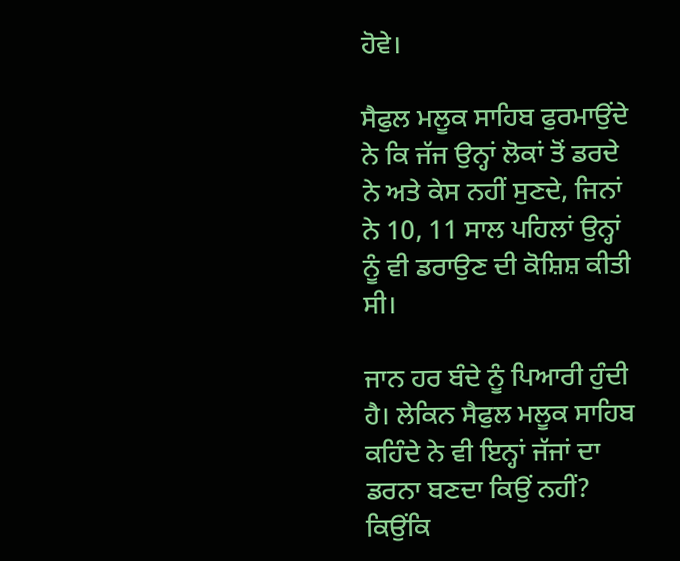ਹੋਵੇ।

ਸੈਫੁਲ ਮਲੂਕ ਸਾਹਿਬ ਫੁਰਮਾਉਂਦੇ ਨੇ ਕਿ ਜੱਜ ਉਨ੍ਹਾਂ ਲੋਕਾਂ ਤੋਂ ਡਰਦੇ ਨੇ ਅਤੇ ਕੇਸ ਨਹੀਂ ਸੁਣਦੇ, ਜਿਨਾਂ ਨੇ 10, 11 ਸਾਲ ਪਹਿਲਾਂ ਉਨ੍ਹਾਂ ਨੂੰ ਵੀ ਡਰਾਉਣ ਦੀ ਕੋਸ਼ਿਸ਼ ਕੀਤੀ ਸੀ।

ਜਾਨ ਹਰ ਬੰਦੇ ਨੂੰ ਪਿਆਰੀ ਹੁੰਦੀ ਹੈ। ਲੇਕਿਨ ਸੈਫੁਲ ਮਲੂਕ ਸਾਹਿਬ ਕਹਿੰਦੇ ਨੇ ਵੀ ਇਨ੍ਹਾਂ ਜੱਜਾਂ ਦਾ ਡਰਨਾ ਬਣਦਾ ਕਿਉਂ ਨਹੀਂ? ਕਿਉਂਕਿ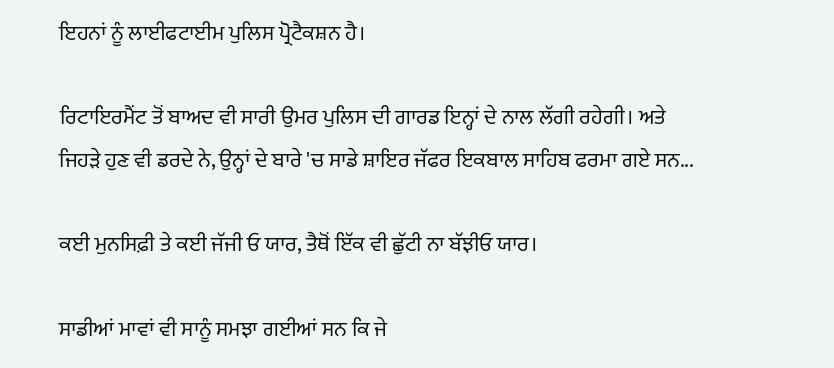ਇਹਨਾਂ ਨੂੰ ਲਾਈਫਟਾਈਮ ਪੁਲਿਸ ਪ੍ਰੋਟੈਕਸ਼ਨ ਹੈ।

ਰਿਟਾਇਰਮੈਂਟ ਤੋਂ ਬਾਅਦ ਵੀ ਸਾਰੀ ਉਮਰ ਪੁਲਿਸ ਦੀ ਗਾਰਡ ਇਨ੍ਹਾਂ ਦੇ ਨਾਲ ਲੱਗੀ ਰਹੇਗੀ। ਅਤੇ ਜਿਹੜੇ ਹੁਣ ਵੀ ਡਰਦੇ ਨੇ, ਉਨ੍ਹਾਂ ਦੇ ਬਾਰੇ 'ਚ ਸਾਡੇ ਸ਼ਾਇਰ ਜੱਫਰ ਇਕਬਾਲ ਸਾਹਿਬ ਫਰਮਾ ਗਏ ਸਨ...

ਕਈ ਮੁਨਸਿਫ਼ੀ ਤੇ ਕਈ ਜੱਜੀ ਓ ਯਾਰ, ਤੈਥੋਂ ਇੱਕ ਵੀ ਛੁੱਟੀ ਨਾ ਬੱਝੀਓ ਯਾਰ।

ਸਾਡੀਆਂ ਮਾਵਾਂ ਵੀ ਸਾਨੂੰ ਸਮਝਾ ਗਈਆਂ ਸਨ ਕਿ ਜੇ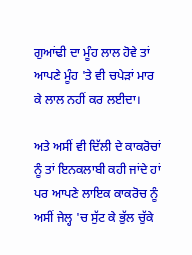ਗੁਆਂਢੀ ਦਾ ਮੂੰਹ ਲਾਲ ਹੋਵੇ ਤਾਂ ਆਪਣੇ ਮੂੰਹ 'ਤੇ ਵੀ ਚਪੇੜਾਂ ਮਾਰ ਕੇ ਲਾਲ ਨਹੀਂ ਕਰ ਲਈਦਾ।

ਅਤੇ ਅਸੀਂ ਵੀ ਦਿੱਲੀ ਦੇ ਕਾਕਰੋਚਾਂ ਨੂੰ ਤਾਂ ਇਨਕਲਾਬੀ ਕਹੀ ਜਾਂਦੇ ਹਾਂ ਪਰ ਆਪਣੇ ਲਾਇਕ ਕਾਕਰੋਚ ਨੂੰ ਅਸੀਂ ਜੇਲ੍ਹ 'ਚ ਸੁੱਟ ਕੇ ਭੁੱਲ ਚੁੱਕੇ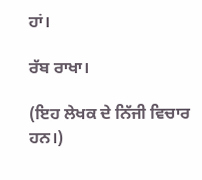ਹਾਂ।

ਰੱਬ ਰਾਖਾ।

(ਇਹ ਲੇਖਕ ਦੇ ਨਿੱਜੀ ਵਿਚਾਰ ਹਨ।)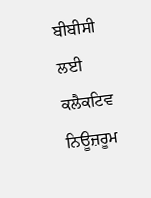ਬੀਬੀਸੀ ਲਈ ਕਲੈਕਟਿਵ ਨਿਊਜ਼ਰੂਮ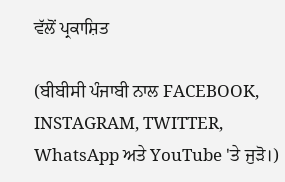ਵੱਲੋਂ ਪ੍ਰਕਾਸ਼ਿਤ

(ਬੀਬੀਸੀ ਪੰਜਾਬੀ ਨਾਲ FACEBOOK, INSTAGRAM, TWITTER, WhatsApp ਅਤੇ YouTube 'ਤੇ ਜੁੜੋ।)